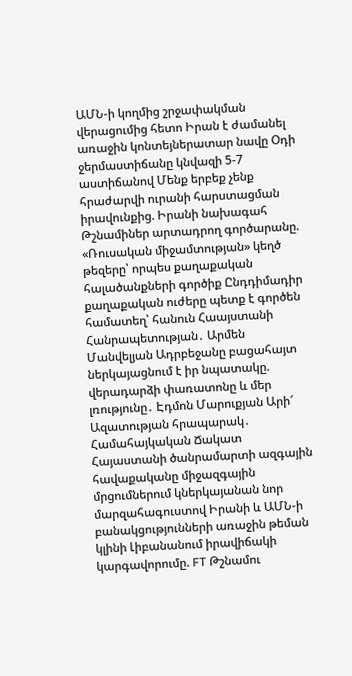ԱՄՆ-ի կողմից շրջափակման վերացումից հետո Իրան է ժամանել առաջին կոնտեյներատար նավը Օդի ջերմաստիճանը կնվազի 5-7 աստիճանով Մենք երբեք չենք հրաժարվի ուրանի հարստացման իրավունքից. Իրանի նախագահ Թշնամիներ արտադրող գործարանը. «Ռուսական միջամտության» կեղծ թեզերը՝ որպես քաղաքական հալածանքների գործիք Ընդդիմադիր քաղաքական ուժերը պետք է գործեն համատեղ՝ հանուն Հաայստանի Հանրապետության․ Արմեն Մանվելյան Ադրբեջանը բացահայտ ներկայացնում է իր նպատակը. վերադարձի փառատոնը և մեր լռությունը․ Էդմոն Մարուքյան Արի՜ Ազատության հրապարակ․ Համահայկական Ճակատ Հայաստանի ծանրամարտի ազգային հավաքականը միջազգային մրցումներում կներկայանան նոր մարզահագուստով Իրանի և ԱՄՆ-ի բանակցությունների առաջին թեման կլինի Լիբանանում իրավիճակի կարգավորումը. FT Թշնամու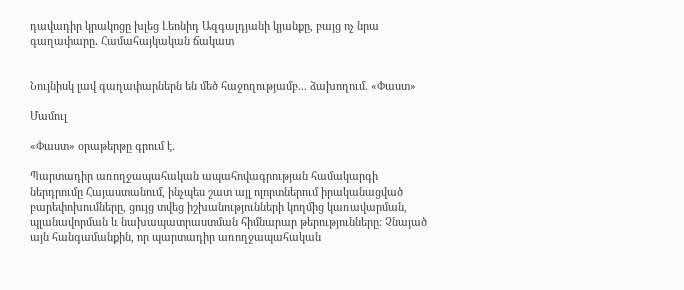դավադիր կրակոցը խլեց Լեոնիդ Ազգալդյանի կյանքը, բայց ոչ նրա գաղափարը․ Համահայկական ճակատ


Նույնիսկ լավ գաղափարներն են մեծ հաջողությամբ... ձախողում. «Փաստ»

Մամուլ

«Փաստ» օրաթերթը գրում է.

Պարտադիր առողջապահական ապահովագրության համակարգի ներդրումը Հայաստանում, ինչպես շատ այլ ոլորտներում իրականացված բարեփոխումները, ցույց տվեց իշխանությունների կողմից կառավարման, պլանավորման և նախապատրաստման հիմնարար թերությունները։ Չնայած այն հանգամանքին, որ պարտադիր առողջապահական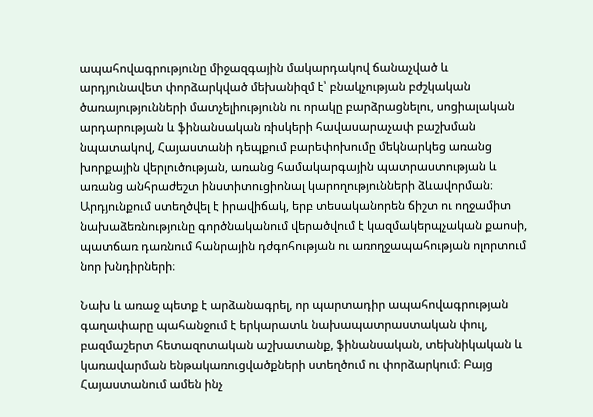ապահովագրությունը միջազգային մակարդակով ճանաչված և արդյունավետ փորձարկված մեխանիզմ է՝ բնակչության բժշկական ծառայությունների մատչելիությունն ու որակը բարձրացնելու, սոցիալական արդարության և ֆինանսական ռիսկերի հավասարաչափ բաշխման նպատակով, Հայաստանի դեպքում բարեփոխումը մեկնարկեց առանց խորքային վերլուծության, առանց համակարգային պատրաստության և առանց անհրաժեշտ ինստիտուցիոնալ կարողությունների ձևավորման։ Արդյունքում ստեղծվել է իրավիճակ, երբ տեսականորեն ճիշտ ու ողջամիտ նախաձեռնությունը գործնականում վերածվում է կազմակերպչական քաոսի, պատճառ դառնում հանրային դժգոհության ու առողջապահության ոլորտում նոր խնդիրների։

Նախ և առաջ պետք է արձանագրել, որ պարտադիր ապահովագրության գաղափարը պահանջում է երկարատև նախապատրաստական փուլ, բազմաշերտ հետազոտական աշխատանք, ֆինանսական, տեխնիկական և կառավարման ենթակառուցվածքների ստեղծում ու փորձարկում։ Բայց Հայաստանում ամեն ինչ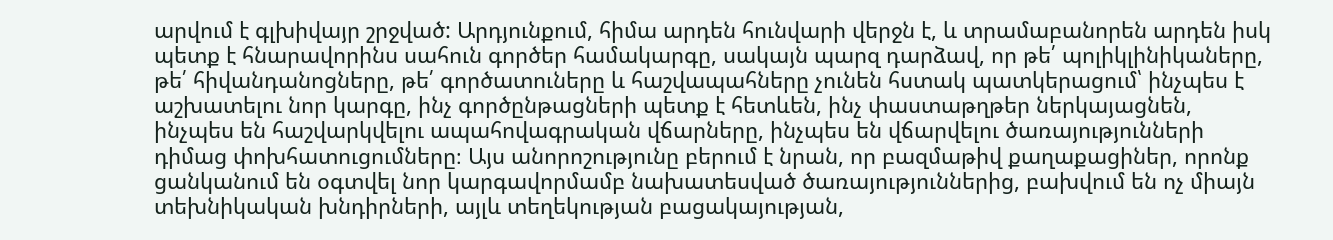արվում է գլխիվայր շրջված: Արդյունքում, հիմա արդեն հունվարի վերջն է, և տրամաբանորեն արդեն իսկ պետք է հնարավորինս սահուն գործեր համակարգը, սակայն պարզ դարձավ, որ թե՛ պոլիկլինիկաները, թե՛ հիվանդանոցները, թե՛ գործատուները և հաշվապահները չունեն հստակ պատկերացում՝ ինչպես է աշխատելու նոր կարգը, ինչ գործընթացների պետք է հետևեն, ինչ փաստաթղթեր ներկայացնեն, ինչպես են հաշվարկվելու ապահովագրական վճարները, ինչպես են վճարվելու ծառայությունների դիմաց փոխհատուցումները։ Այս անորոշությունը բերում է նրան, որ բազմաթիվ քաղաքացիներ, որոնք ցանկանում են օգտվել նոր կարգավորմամբ նախատեսված ծառայություններից, բախվում են ոչ միայն տեխնիկական խնդիրների, այլև տեղեկության բացակայության,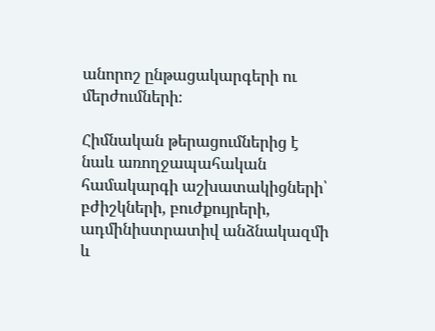անորոշ ընթացակարգերի ու մերժումների։

Հիմնական թերացումներից է նաև առողջապահական համակարգի աշխատակիցների՝ բժիշկների, բուժքույրերի, ադմինիստրատիվ անձնակազմի և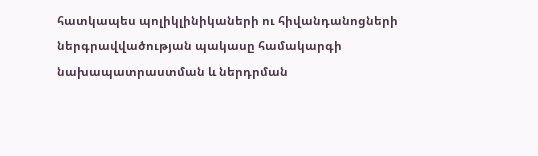հատկապես պոլիկլինիկաների ու հիվանդանոցների ներգրավվածության պակասը համակարգի նախապատրաստման և ներդրման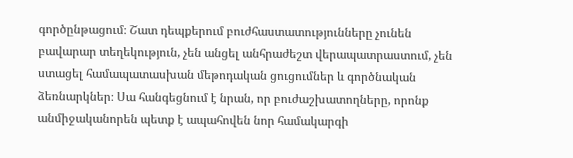գործընթացում։ Շատ դեպքերում բուժհաստատությունները չունեն բավարար տեղեկություն, չեն անցել անհրաժեշտ վերապատրաստում, չեն ստացել համապատասխան մեթոդական ցուցումներ և գործնական ձեռնարկներ։ Սա հանգեցնում է նրան, որ բուժաշխատողները, որոնք անմիջականորեն պետք է ապահովեն նոր համակարգի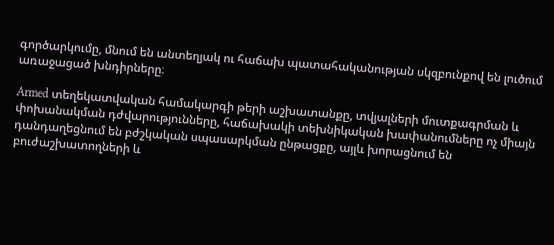գործարկումը, մնում են անտեղյակ ու հաճախ պատահականության սկզբունքով են լուծում առաջացած խնդիրները։

Armed տեղեկատվական համակարգի թերի աշխատանքը, տվյալների մուտքագրման և փոխանակման դժվարությունները, հաճախակի տեխնիկական խափանումները ոչ միայն դանդաղեցնում են բժշկական սպասարկման ընթացքը, այլև խորացնում են բուժաշխատողների և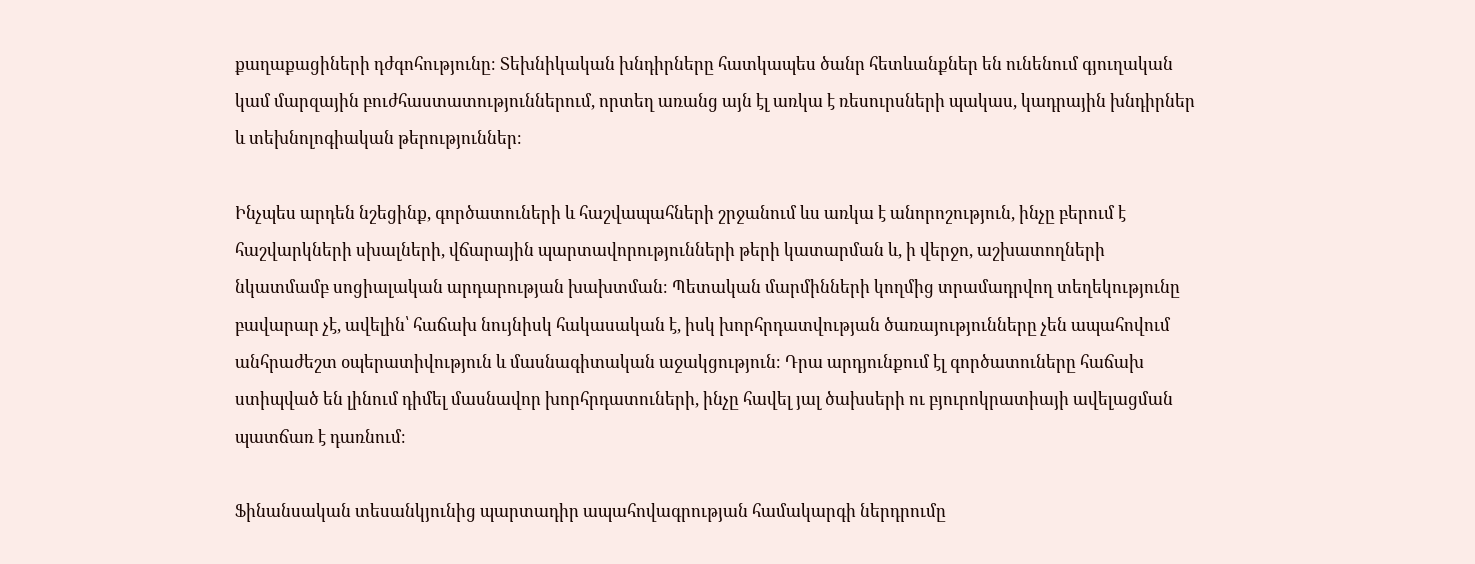քաղաքացիների դժգոհությունը։ Տեխնիկական խնդիրները հատկապես ծանր հետևանքներ են ունենում գյուղական կամ մարզային բուժհաստատություններում, որտեղ առանց այն էլ առկա է ռեսուրսների պակաս, կադրային խնդիրներ և տեխնոլոգիական թերություններ։

Ինչպես արդեն նշեցինք, գործատուների և հաշվապահների շրջանում ևս առկա է անորոշություն, ինչը բերում է հաշվարկների սխալների, վճարային պարտավորությունների թերի կատարման և, ի վերջո, աշխատողների նկատմամբ սոցիալական արդարության խախտման։ Պետական մարմինների կողմից տրամադրվող տեղեկությունը բավարար չէ, ավելին՝ հաճախ նույնիսկ հակասական է, իսկ խորհրդատվության ծառայությունները չեն ապահովում անհրաժեշտ օպերատիվություն և մասնագիտական աջակցություն։ Դրա արդյունքում էլ գործատուները հաճախ ստիպված են լինում դիմել մասնավոր խորհրդատուների, ինչը հավել յալ ծախսերի ու բյուրոկրատիայի ավելացման պատճառ է դառնում։

Ֆինանսական տեսանկյունից պարտադիր ապահովագրության համակարգի ներդրումը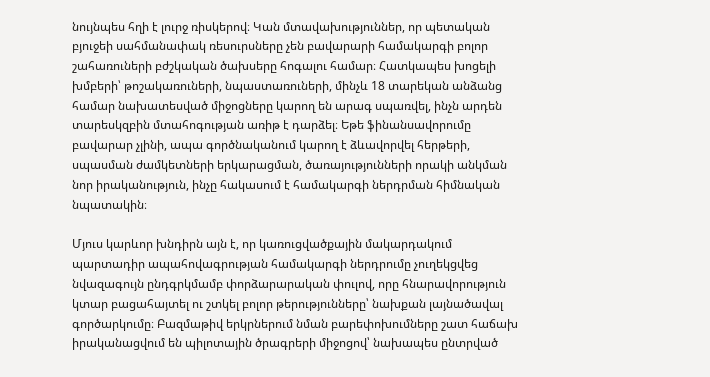նույնպես հղի է լուրջ ռիսկերով։ Կան մտավախություններ, որ պետական բյուջեի սահմանափակ ռեսուրսները չեն բավարարի համակարգի բոլոր շահառուների բժշկական ծախսերը հոգալու համար։ Հատկապես խոցելի խմբերի՝ թոշակառուների, նպաստառուների, մինչև 18 տարեկան անձանց համար նախատեսված միջոցները կարող են արագ սպառվել, ինչն արդեն տարեսկզբին մտահոգության առիթ է դարձել։ Եթե ֆինանսավորումը բավարար չլինի, ապա գործնականում կարող է ձևավորվել հերթերի, սպասման ժամկետների երկարացման, ծառայությունների որակի անկման նոր իրականություն, ինչը հակասում է համակարգի ներդրման հիմնական նպատակին։

Մյուս կարևոր խնդիրն այն է, որ կառուցվածքային մակարդակում պարտադիր ապահովագրության համակարգի ներդրումը չուղեկցվեց նվազագույն ընդգրկմամբ փորձարարական փուլով, որը հնարավորություն կտար բացահայտել ու շտկել բոլոր թերությունները՝ նախքան լայնածավալ գործարկումը։ Բազմաթիվ երկրներում նման բարեփոխումները շատ հաճախ իրականացվում են պիլոտային ծրագրերի միջոցով՝ նախապես ընտրված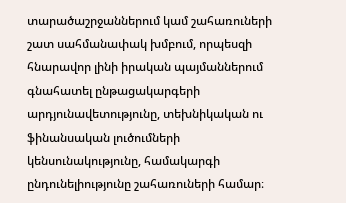տարածաշրջաններում կամ շահառուների շատ սահմանափակ խմբում, որպեսզի հնարավոր լինի իրական պայմաններում գնահատել ընթացակարգերի արդյունավետությունը, տեխնիկական ու ֆինանսական լուծումների կենսունակությունը, համակարգի ընդունելիությունը շահառուների համար։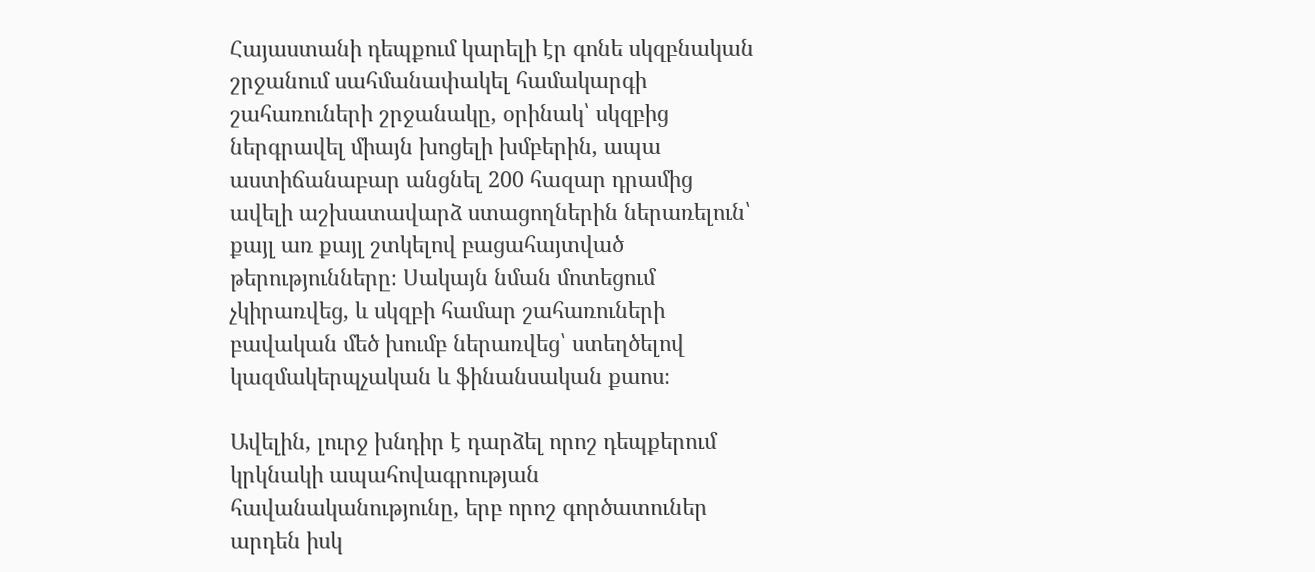Հայաստանի դեպքում կարելի էր գոնե սկզբնական շրջանում սահմանափակել համակարգի շահառուների շրջանակը, օրինակ՝ սկզբից ներգրավել միայն խոցելի խմբերին, ապա աստիճանաբար անցնել 200 հազար դրամից ավելի աշխատավարձ ստացողներին ներառելուն՝ քայլ առ քայլ շտկելով բացահայտված թերությունները։ Սակայն նման մոտեցում չկիրառվեց, և սկզբի համար շահառուների բավական մեծ խումբ ներառվեց՝ ստեղծելով կազմակերպչական և ֆինանսական քաոս։

Ավելին, լուրջ խնդիր է դարձել որոշ դեպքերում կրկնակի ապահովագրության հավանականությունը, երբ որոշ գործատուներ արդեն իսկ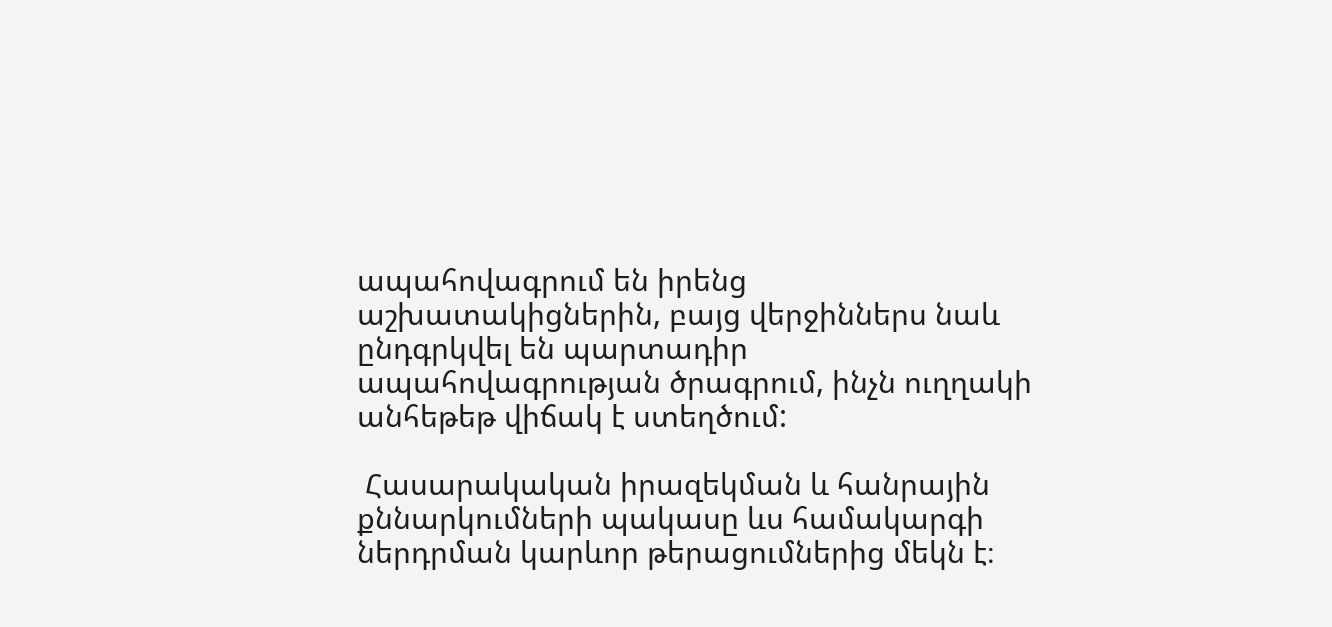ապահովագրում են իրենց աշխատակիցներին, բայց վերջիններս նաև ընդգրկվել են պարտադիր ապահովագրության ծրագրում, ինչն ուղղակի անհեթեթ վիճակ է ստեղծում:

 Հասարակական իրազեկման և հանրային քննարկումների պակասը ևս համակարգի ներդրման կարևոր թերացումներից մեկն է։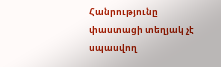Հանրությունը փաստացի տեղյակ չէ սպասվող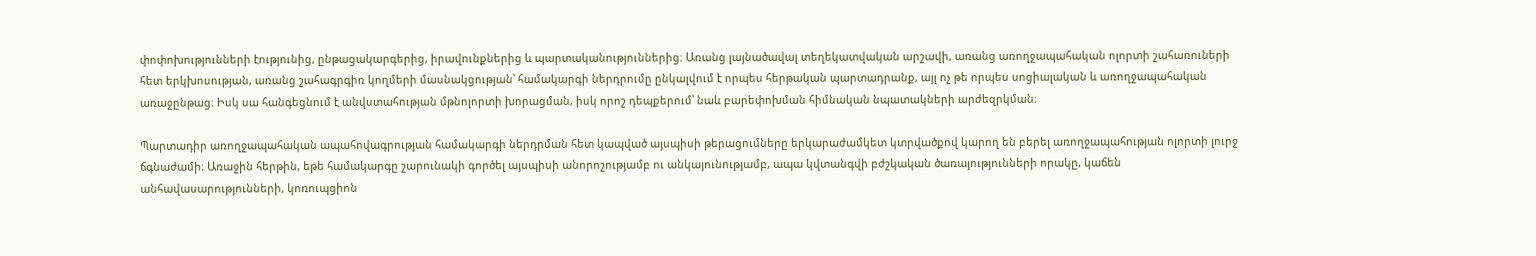փոփոխությունների էությունից, ընթացակարգերից, իրավունքներից և պարտականություններից։ Առանց լայնածավալ տեղեկատվական արշավի, առանց առողջապահական ոլորտի շահառուների հետ երկխոսության, առանց շահագրգիռ կողմերի մասնակցության՝ համակարգի ներդրումը ընկալվում է որպես հերթական պարտադրանք, այլ ոչ թե որպես սոցիալական և առողջապահական առաջընթաց։ Իսկ սա հանգեցնում է անվստահության մթնոլորտի խորացման, իսկ որոշ դեպքերում՝ նաև բարեփոխման հիմնական նպատակների արժեզրկման։

Պարտադիր առողջապահական ապահովագրության համակարգի ներդրման հետ կապված այսպիսի թերացումները երկարաժամկետ կտրվածքով կարող են բերել առողջապահության ոլորտի լուրջ ճգնաժամի։ Առաջին հերթին, եթե համակարգը շարունակի գործել այսպիսի անորոշությամբ ու անկայունությամբ, ապա կվտանգվի բժշկական ծառայությունների որակը, կաճեն անհավասարությունների, կոռուպցիոն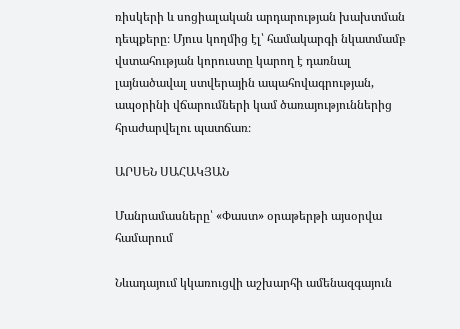ռիսկերի և սոցիալական արդարության խախտման դեպքերը։ Մյուս կողմից էլ՝ համակարգի նկատմամբ վստահության կորուստը կարող է դառնալ լայնածավալ ստվերային ապահովագրության, ապօրինի վճարումների կամ ծառայություններից հրաժարվելու պատճառ։

ԱՐՍԵՆ ՍԱՀԱԿՅԱՆ

Մանրամասները՝ «Փաստ» օրաթերթի այսօրվա համարում

Նևադայում կկառուցվի աշխարհի ամենազգայուն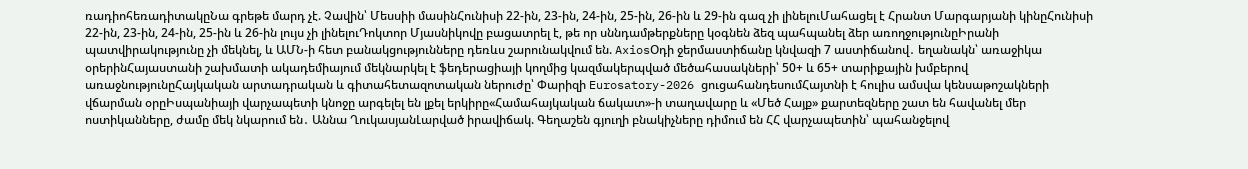ռադիոհեռադիտակըՆա գրեթե մարդ չէ. Չավին՝ Մեսսիի մասինՀունիսի 22-ին, 23-ին, 24-ին, 25-ին, 26-ին և 29-ին գազ չի լինելուՄահացել է Հրանտ Մարգարյանի կինըՀունիսի 22-ին, 23-ին, 24-ին, 25-ին և 26-ին լույս չի լինելուԴոկտոր Մյասնիկովը բացատրել է, թե որ սննդամթերքները կօգնեն ձեզ պահպանել ձեր առողջությունըԻրանի պատվիրակությունը չի մեկնել, և ԱՄՆ-ի հետ բանակցությունները դեռևս շարունակվում են. AxiosՕդի ջերմաստիճանը կնվազի 7 աստիճանով․ եղանակն՝ առաջիկա օրերինՀայաստանի շախմատի ակադեմիայում մեկնարկել է ֆեդերացիայի կողմից կազմակերպված մեծահասակների՝ 50+ և 65+ տարիքային խմբերով առաջնությունըՀայկական արտադրական և գիտահետազոտական ներուժը՝ Փարիզի Eurosatory-2026 ցուցահանդեսումՀայտնի է հուլիս ամսվա կենսաթոշակների վճարման օրըԻսպանիայի վարչապետի կնոջը արգելել են լքել երկիրը«Համահայկական ճակատ»-ի տաղավարը և «Մեծ Հայք» քարտեզները շատ են հավանել մեր ոստիկանները, ժամը մեկ նկարում են․ Աննա ՂուկասյանԼարված իրավիճակ. Գեղաշեն գյուղի բնակիչները դիմում են ՀՀ վարչապետին՝ պահանջելով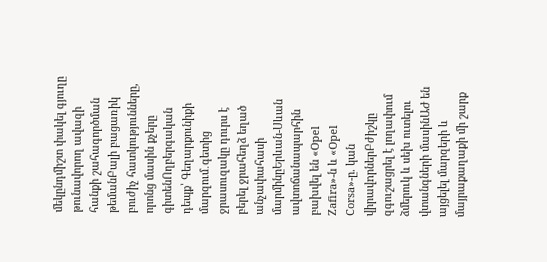մեկընդմիշտ փակել գյուղը թունավորող ավազի հանքի շահագործման թեմանԲալի բացառիկ բուժիչ հատկությունները, որոնց մասին քչերը գիտենՈղբերգական դեպք՝ Գեղարքունիքի մարզում․գետից ջրասուզակը դուրս է բերել ջրահեղձ եղած անչափահասի մարմինըԵրևան-Սևան ավտոճանապարհին բախվել են «Opel Zafira»-ն և «Opel Corsa»-ը. կան վիրավnրներԲժիշկը զգուշացրել է լողափում ձմերուկ և սեխ ուտելու վտանգների մասինԱԺ են այցելել մարզերի և մայրաքաղաքի մի շարք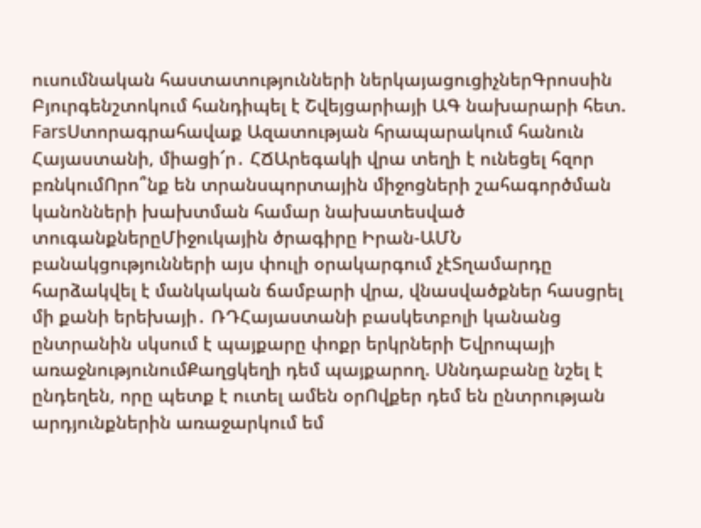ուսումնական հաստատությունների ներկայացուցիչներԳրոսսին Բյուրգենշտոկում հանդիպել է Շվեյցարիայի ԱԳ նախարարի հետ. FarsՍտորագրահավաք Ազատության հրապարակում հանուն Հայաստանի, միացի՜ր․ ՀՃԱրեգակի վրա տեղի է ունեցել հզոր բռնկումՈրո՞նք են տրանսպորտային միջոցների շահագործման կանոնների խախտման համար նախատեսված տուգանքներըՄիջուկային ծրագիրը Իրան-ԱՄՆ բանակցությունների այս փուլի օրակարգում չէՏղամարդը հարձակվել է մանկական ճամբարի վրա, վնասվածքներ հասցրել մի քանի երեխայի․ ՌԴՀայաստանի բասկետբոլի կանանց ընտրանին սկսում է պայքարը փոքր երկրների Եվրոպայի առաջնությունումՔաղցկեղի դեմ պայքարող. Սննդաբանը նշել է ընդեղեն, որը պետք է ուտել ամեն օրՈվքեր դեմ են ընտրության արդյունքներին առաջարկում եմ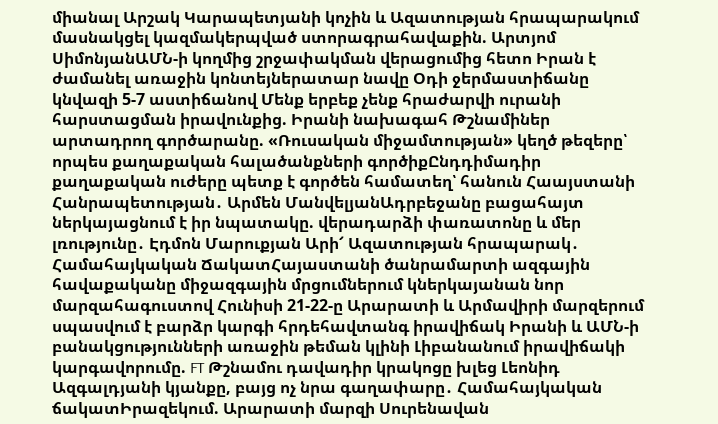միանալ Արշակ Կարապետյանի կոչին և Ազատության հրապարակում մասնակցել կազմակերպված ստորագրահավաքին. Արտյոմ ՍիմոնյանԱՄՆ-ի կողմից շրջափակման վերացումից հետո Իրան է ժամանել առաջին կոնտեյներատար նավը Օդի ջերմաստիճանը կնվազի 5-7 աստիճանով Մենք երբեք չենք հրաժարվի ուրանի հարստացման իրավունքից. Իրանի նախագահ Թշնամիներ արտադրող գործարանը. «Ռուսական միջամտության» կեղծ թեզերը՝ որպես քաղաքական հալածանքների գործիքԸնդդիմադիր քաղաքական ուժերը պետք է գործեն համատեղ՝ հանուն Հաայստանի Հանրապետության․ Արմեն ՄանվելյանԱդրբեջանը բացահայտ ներկայացնում է իր նպատակը. վերադարձի փառատոնը և մեր լռությունը․ Էդմոն Մարուքյան Արի՜ Ազատության հրապարակ․ Համահայկական ՃակատՀայաստանի ծանրամարտի ազգային հավաքականը միջազգային մրցումներում կներկայանան նոր մարզահագուստով Հունիսի 21-22-ը Արարատի և Արմավիրի մարզերում սպասվում է բարձր կարգի հրդեհավտանգ իրավիճակ Իրանի և ԱՄՆ-ի բանակցությունների առաջին թեման կլինի Լիբանանում իրավիճակի կարգավորումը. FT Թշնամու դավադիր կրակոցը խլեց Լեոնիդ Ազգալդյանի կյանքը, բայց ոչ նրա գաղափարը․ Համահայկական ճակատԻրազեկում. Արարատի մարզի Սուրենավան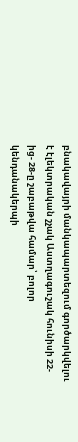բնակավայրի մանկապարտեզում գործարկվելու է էլեկտրական շչակ Աստղագուշակ հունիսի 22-ից- 28-ը շաբաթվա համար՝ բոլոր կենդանակերպի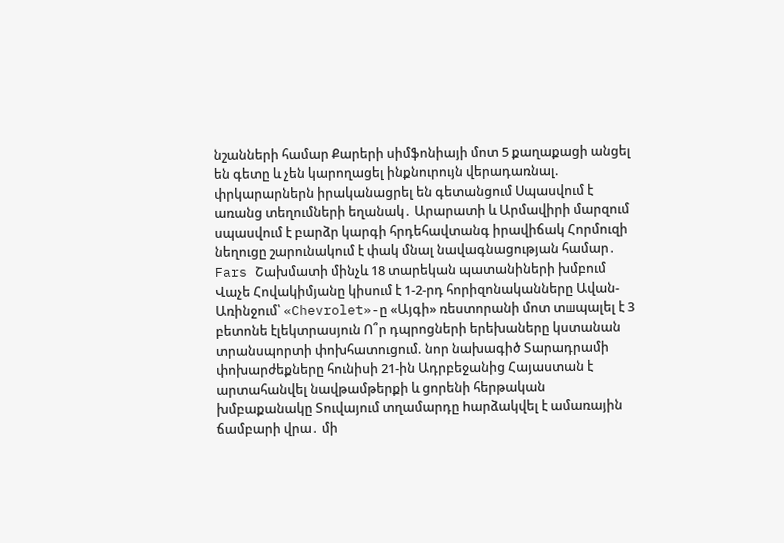նշանների համար Քարերի սիմֆոնիայի մոտ 5 քաղաքացի անցել են գետը և չեն կարողացել ինքնուրույն վերադառնալ. փրկարարներն իրականացրել են գետանցում Սպասվում է առանց տեղումների եղանակ․ Արարատի և Արմավիրի մարզում սպասվում է բարձր կարգի հրդեհավտանգ իրավիճակ Հորմուզի նեղուցը շարունակում է փակ մնալ նավագնացության համար․ Fars Շախմատի մինչև 18 տարեկան պատանիների խմբում Վաչե Հովակիմյանը կիսում է 1-2-րդ հորիզոնականները Ավան-Առինջում՝ «Chevrolet»-ը «Այգի» ռեստորանի մոտ տшպալել է 3 բետոնե էլեկտրասյուն Ո՞ր դպրոցների երեխաները կստանան տրանսպորտի փոխհատուցում. նոր նախագիծ Տարադրամի փոխարժեքները հունիսի 21-ին Ադրբեջանից Հայաստան է արտահանվել նավթամթերքի և ցորենի հերթական խմբաքանակը Տուվայում տղամարդը hարձակվել է ամառային ճամբարի վրա․ մի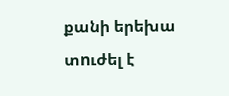քանի երեխա տnւժել է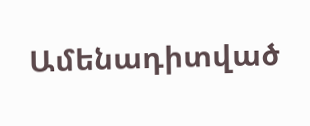Ամենադիտված